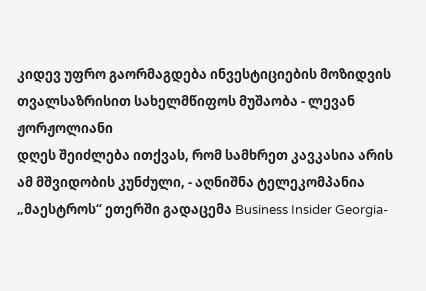კიდევ უფრო გაორმაგდება ინვესტიციების მოზიდვის თვალსაზრისით სახელმწიფოს მუშაობა - ლევან ჟორჟოლიანი
დღეს შეიძლება ითქვას, რომ სამხრეთ კავკასია არის ამ მშვიდობის კუნძული, - აღნიშნა ტელეკომპანია „მაესტროს“ ეთერში გადაცემა Business Insider Georgia-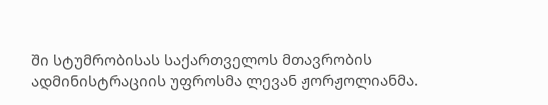ში სტუმრობისას საქართველოს მთავრობის ადმინისტრაციის უფროსმა ლევან ჟორჟოლიანმა.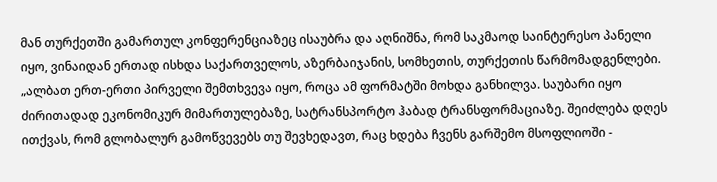მან თურქეთში გამართულ კონფერენციაზეც ისაუბრა და აღნიშნა, რომ საკმაოდ საინტერესო პანელი იყო, ვინაიდან ერთად ისხდა საქართველოს, აზერბაიჯანის, სომხეთის, თურქეთის წარმომადგენლები.
„ალბათ ერთ-ერთი პირველი შემთხვევა იყო, როცა ამ ფორმატში მოხდა განხილვა. საუბარი იყო ძირითადად ეკონომიკურ მიმართულებაზე, სატრანსპორტო ჰაბად ტრანსფორმაციაზე. შეიძლება დღეს ითქვას, რომ გლობალურ გამოწვევებს თუ შევხედავთ, რაც ხდება ჩვენს გარშემო მსოფლიოში -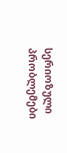სერიოზული პრობლემები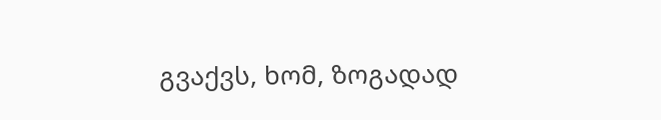გვაქვს, ხომ, ზოგადად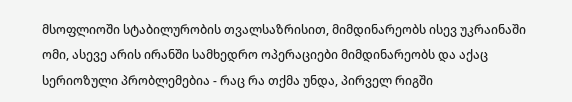მსოფლიოში სტაბილურობის თვალსაზრისით, მიმდინარეობს ისევ უკრაინაში ომი, ასევე არის ირანში სამხედრო ოპერაციები მიმდინარეობს და აქაც სერიოზული პრობლემებია - რაც რა თქმა უნდა, პირველ რიგში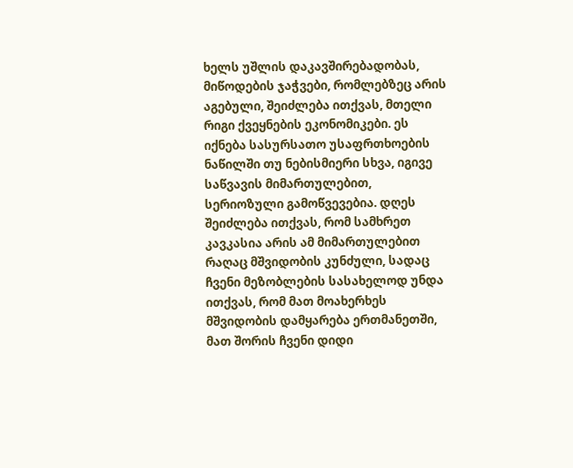ხელს უშლის დაკავშირებადობას, მიწოდების ჯაჭვები, რომლებზეც არის აგებული, შეიძლება ითქვას, მთელი რიგი ქვეყნების ეკონომიკები. ეს იქნება სასურსათო უსაფრთხოების ნაწილში თუ ნებისმიერი სხვა, იგივე საწვავის მიმართულებით, სერიოზული გამოწვევებია. დღეს შეიძლება ითქვას, რომ სამხრეთ კავკასია არის ამ მიმართულებით რაღაც მშვიდობის კუნძული, სადაც ჩვენი მეზობლების სასახელოდ უნდა ითქვას, რომ მათ მოახერხეს მშვიდობის დამყარება ერთმანეთში, მათ შორის ჩვენი დიდი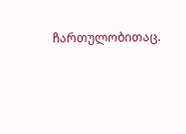ჩართულობითაც.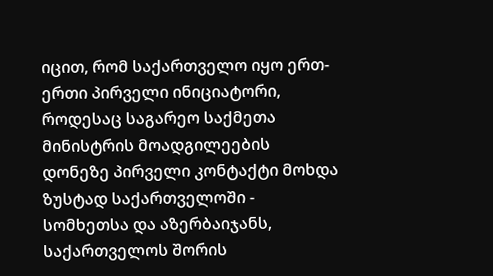იცით, რომ საქართველო იყო ერთ-ერთი პირველი ინიციატორი, როდესაც საგარეო საქმეთა მინისტრის მოადგილეების დონეზე პირველი კონტაქტი მოხდა ზუსტად საქართველოში - სომხეთსა და აზერბაიჯანს, საქართველოს შორის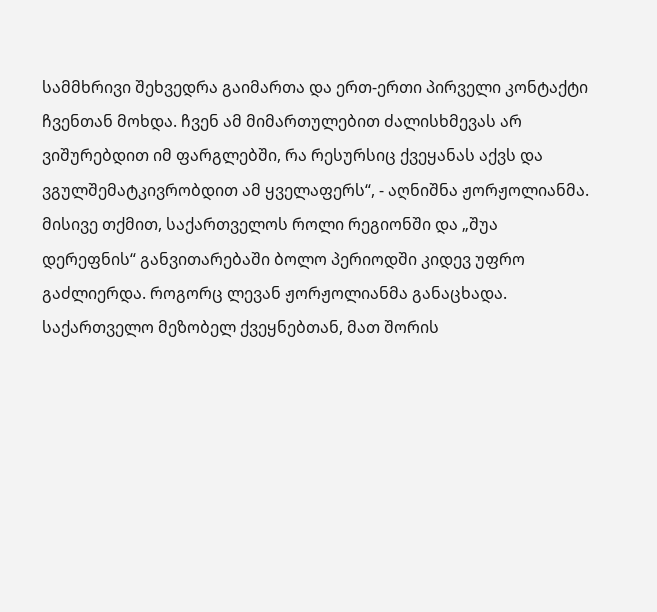სამმხრივი შეხვედრა გაიმართა და ერთ-ერთი პირველი კონტაქტი ჩვენთან მოხდა. ჩვენ ამ მიმართულებით ძალისხმევას არ ვიშურებდით იმ ფარგლებში, რა რესურსიც ქვეყანას აქვს და ვგულშემატკივრობდით ამ ყველაფერს“, - აღნიშნა ჟორჟოლიანმა.
მისივე თქმით, საქართველოს როლი რეგიონში და „შუა დერეფნის“ განვითარებაში ბოლო პერიოდში კიდევ უფრო გაძლიერდა. როგორც ლევან ჟორჟოლიანმა განაცხადა. საქართველო მეზობელ ქვეყნებთან, მათ შორის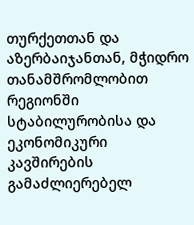თურქეთთან და აზერბაიჯანთან, მჭიდრო თანამშრომლობით რეგიონში სტაბილურობისა და ეკონომიკური კავშირების გამაძლიერებელ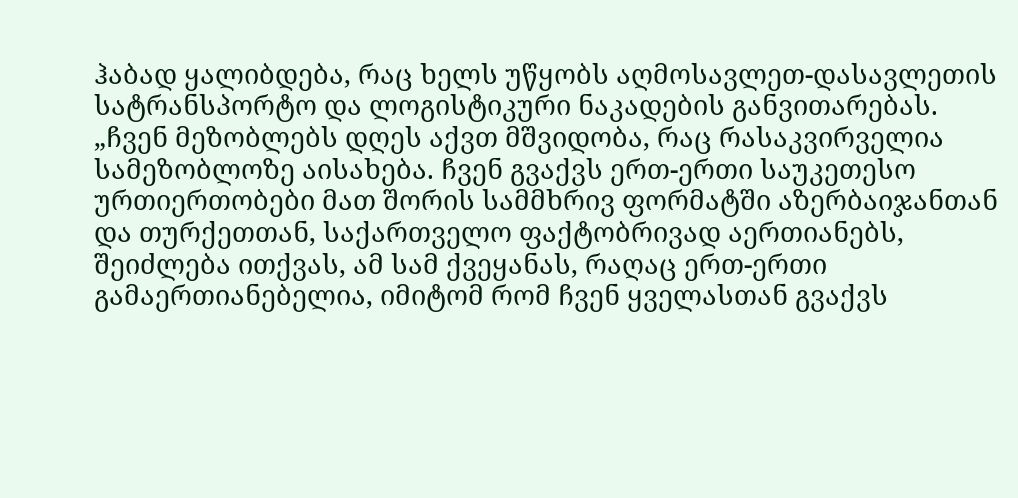ჰაბად ყალიბდება, რაც ხელს უწყობს აღმოსავლეთ-დასავლეთის სატრანსპორტო და ლოგისტიკური ნაკადების განვითარებას.
„ჩვენ მეზობლებს დღეს აქვთ მშვიდობა, რაც რასაკვირველია სამეზობლოზე აისახება. ჩვენ გვაქვს ერთ-ერთი საუკეთესო ურთიერთობები მათ შორის სამმხრივ ფორმატში აზერბაიჯანთან და თურქეთთან, საქართველო ფაქტობრივად აერთიანებს, შეიძლება ითქვას, ამ სამ ქვეყანას, რაღაც ერთ-ერთი გამაერთიანებელია, იმიტომ რომ ჩვენ ყველასთან გვაქვს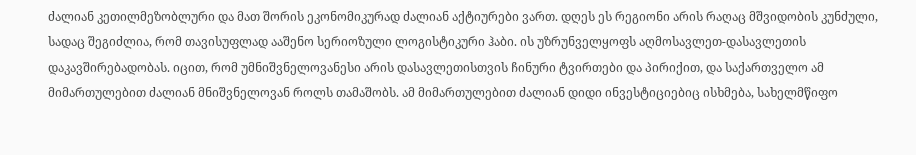ძალიან კეთილმეზობლური და მათ შორის ეკონომიკურად ძალიან აქტიურები ვართ. დღეს ეს რეგიონი არის რაღაც მშვიდობის კუნძული, სადაც შეგიძლია, რომ თავისუფლად ააშენო სერიოზული ლოგისტიკური ჰაბი. ის უზრუნველყოფს აღმოსავლეთ-დასავლეთის დაკავშირებადობას. იცით, რომ უმნიშვნელოვანესი არის დასავლეთისთვის ჩინური ტვირთები და პირიქით, და საქართველო ამ მიმართულებით ძალიან მნიშვნელოვან როლს თამაშობს. ამ მიმართულებით ძალიან დიდი ინვესტიციებიც ისხმება, სახელმწიფო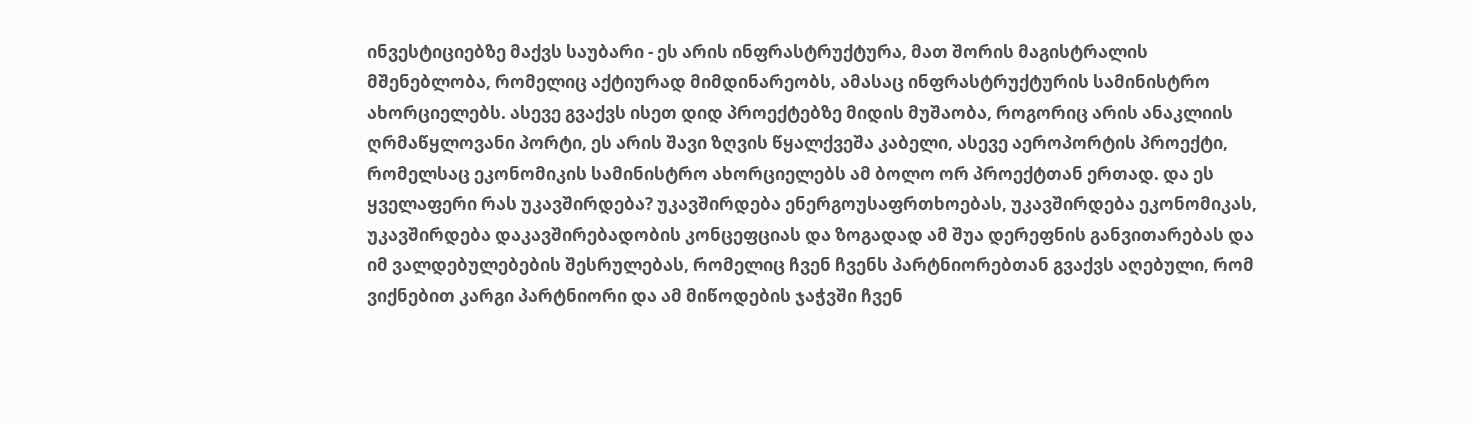ინვესტიციებზე მაქვს საუბარი - ეს არის ინფრასტრუქტურა, მათ შორის მაგისტრალის მშენებლობა, რომელიც აქტიურად მიმდინარეობს, ამასაც ინფრასტრუქტურის სამინისტრო ახორციელებს. ასევე გვაქვს ისეთ დიდ პროექტებზე მიდის მუშაობა, როგორიც არის ანაკლიის ღრმაწყლოვანი პორტი, ეს არის შავი ზღვის წყალქვეშა კაბელი, ასევე აეროპორტის პროექტი, რომელსაც ეკონომიკის სამინისტრო ახორციელებს ამ ბოლო ორ პროექტთან ერთად. და ეს ყველაფერი რას უკავშირდება? უკავშირდება ენერგოუსაფრთხოებას, უკავშირდება ეკონომიკას, უკავშირდება დაკავშირებადობის კონცეფციას და ზოგადად ამ შუა დერეფნის განვითარებას და იმ ვალდებულებების შესრულებას, რომელიც ჩვენ ჩვენს პარტნიორებთან გვაქვს აღებული, რომ ვიქნებით კარგი პარტნიორი და ამ მიწოდების ჯაჭვში ჩვენ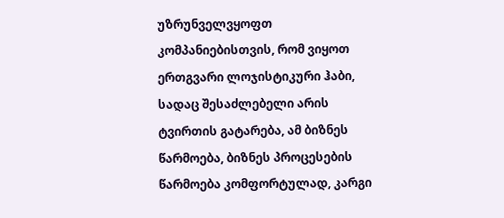უზრუნველვყოფთ კომპანიებისთვის, რომ ვიყოთ ერთგვარი ლოჯისტიკური ჰაბი, სადაც შესაძლებელი არის ტვირთის გატარება, ამ ბიზნეს წარმოება, ბიზნეს პროცესების წარმოება კომფორტულად, კარგი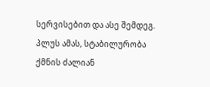სერვისებით და ასე შემდეგ. პლუს ამას, სტაბილურობა ქმნის ძალიან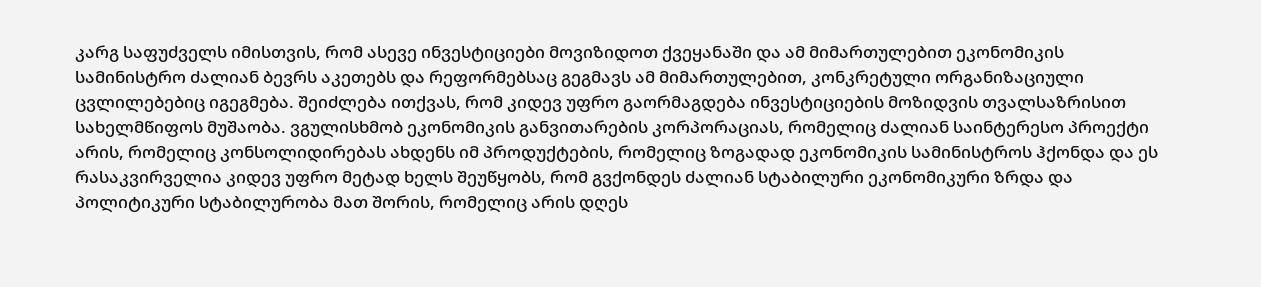კარგ საფუძველს იმისთვის, რომ ასევე ინვესტიციები მოვიზიდოთ ქვეყანაში და ამ მიმართულებით ეკონომიკის სამინისტრო ძალიან ბევრს აკეთებს და რეფორმებსაც გეგმავს ამ მიმართულებით, კონკრეტული ორგანიზაციული ცვლილებებიც იგეგმება. შეიძლება ითქვას, რომ კიდევ უფრო გაორმაგდება ინვესტიციების მოზიდვის თვალსაზრისით სახელმწიფოს მუშაობა. ვგულისხმობ ეკონომიკის განვითარების კორპორაციას, რომელიც ძალიან საინტერესო პროექტი არის, რომელიც კონსოლიდირებას ახდენს იმ პროდუქტების, რომელიც ზოგადად ეკონომიკის სამინისტროს ჰქონდა და ეს რასაკვირველია კიდევ უფრო მეტად ხელს შეუწყობს, რომ გვქონდეს ძალიან სტაბილური ეკონომიკური ზრდა და პოლიტიკური სტაბილურობა მათ შორის, რომელიც არის დღეს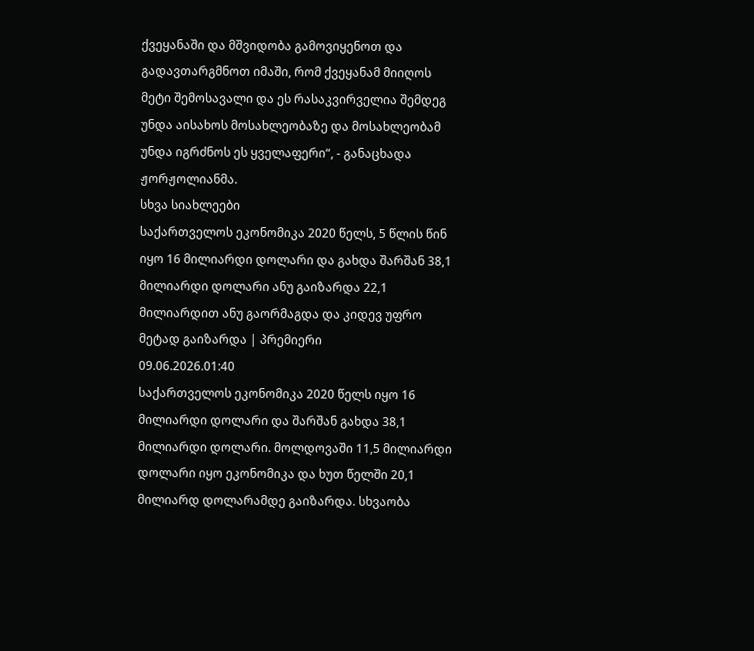ქვეყანაში და მშვიდობა გამოვიყენოთ და გადავთარგმნოთ იმაში, რომ ქვეყანამ მიიღოს მეტი შემოსავალი და ეს რასაკვირველია შემდეგ უნდა აისახოს მოსახლეობაზე და მოსახლეობამ უნდა იგრძნოს ეს ყველაფერი“, - განაცხადა ჟორჟოლიანმა.
სხვა სიახლეები
საქართველოს ეკონომიკა 2020 წელს, 5 წლის წინ იყო 16 მილიარდი დოლარი და გახდა შარშან 38,1 მილიარდი დოლარი ანუ გაიზარდა 22,1 მილიარდით ანუ გაორმაგდა და კიდევ უფრო მეტად გაიზარდა | პრემიერი
09.06.2026.01:40
საქართველოს ეკონომიკა 2020 წელს იყო 16 მილიარდი დოლარი და შარშან გახდა 38,1 მილიარდი დოლარი. მოლდოვაში 11,5 მილიარდი დოლარი იყო ეკონომიკა და ხუთ წელში 20,1 მილიარდ დოლარამდე გაიზარდა. სხვაობა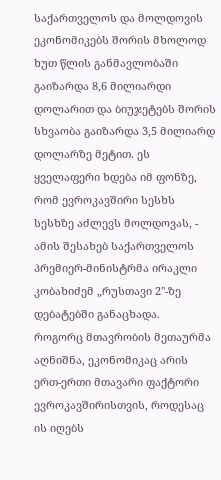საქართველოს და მოლდოვის ეკონომიკებს შორის მხოლოდ ხუთ წლის განმავლობაში გაიზარდა 8,6 მილიარდი დოლარით და ბიუჯეტებს შორის სხვაობა გაიზარდა 3,5 მილიარდ დოლარზე მეტით. ეს ყველაფერი ხდება იმ ფონზე, რომ ევროკავშირი სესხს სესხზე აძლევს მოლდოვას, - ამის შესახებ საქართველოს პრემიერ-მინისტრმა ირაკლი კობახიძემ „რუსთავი 2"-ზე დებატებში განაცხადა.
როგორც მთავრობის მეთაურმა აღნიშნა, ეკონომიკაც არის ერთ-ერთი მთავარი ფაქტორი ევროკავშირისთვის, როდესაც ის იღებს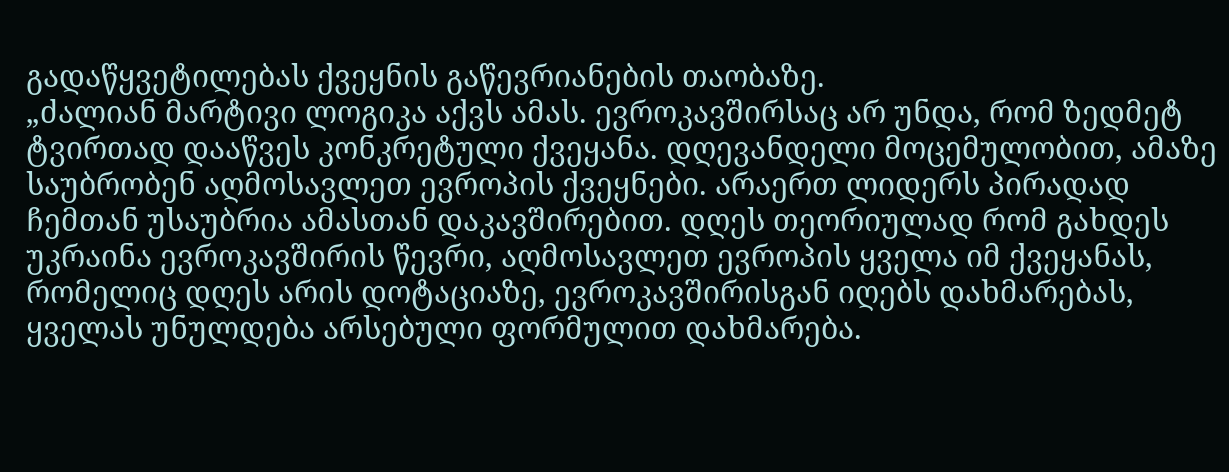გადაწყვეტილებას ქვეყნის გაწევრიანების თაობაზე.
„ძალიან მარტივი ლოგიკა აქვს ამას. ევროკავშირსაც არ უნდა, რომ ზედმეტ ტვირთად დააწვეს კონკრეტული ქვეყანა. დღევანდელი მოცემულობით, ამაზე საუბრობენ აღმოსავლეთ ევროპის ქვეყნები. არაერთ ლიდერს პირადად ჩემთან უსაუბრია ამასთან დაკავშირებით. დღეს თეორიულად რომ გახდეს უკრაინა ევროკავშირის წევრი, აღმოსავლეთ ევროპის ყველა იმ ქვეყანას, რომელიც დღეს არის დოტაციაზე, ევროკავშირისგან იღებს დახმარებას, ყველას უნულდება არსებული ფორმულით დახმარება.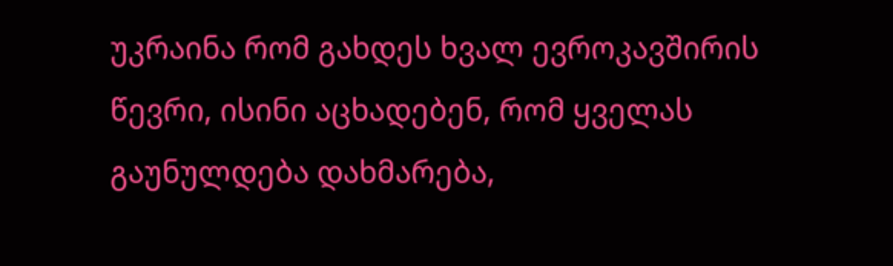უკრაინა რომ გახდეს ხვალ ევროკავშირის წევრი, ისინი აცხადებენ, რომ ყველას გაუნულდება დახმარება,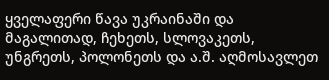ყველაფერი წავა უკრაინაში და მაგალითად, ჩეხეთს, სლოვაკეთს, უნგრეთს, პოლონეთს და ა.შ. აღმოსავლეთ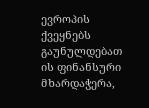ევროპის ქვეყნებს გაუნულდებათ ის ფინანსური მხარდაჭერა,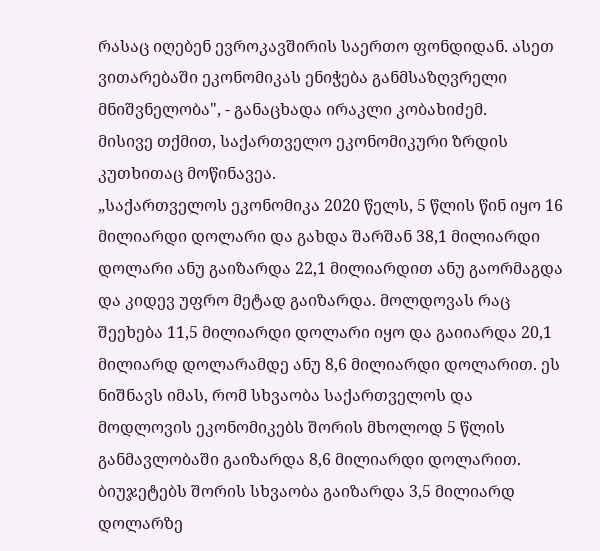რასაც იღებენ ევროკავშირის საერთო ფონდიდან. ასეთ ვითარებაში ეკონომიკას ენიჭება განმსაზღვრელი მნიშვნელობა", - განაცხადა ირაკლი კობახიძემ.
მისივე თქმით, საქართველო ეკონომიკური ზრდის კუთხითაც მოწინავეა.
„საქართველოს ეკონომიკა 2020 წელს, 5 წლის წინ იყო 16 მილიარდი დოლარი და გახდა შარშან 38,1 მილიარდი დოლარი ანუ გაიზარდა 22,1 მილიარდით ანუ გაორმაგდა და კიდევ უფრო მეტად გაიზარდა. მოლდოვას რაც შეეხება 11,5 მილიარდი დოლარი იყო და გაიიარდა 20,1 მილიარდ დოლარამდე ანუ 8,6 მილიარდი დოლარით. ეს ნიშნავს იმას, რომ სხვაობა საქართველოს და მოდლოვის ეკონომიკებს შორის მხოლოდ 5 წლის განმავლობაში გაიზარდა 8,6 მილიარდი დოლარით. ბიუჯეტებს შორის სხვაობა გაიზარდა 3,5 მილიარდ დოლარზე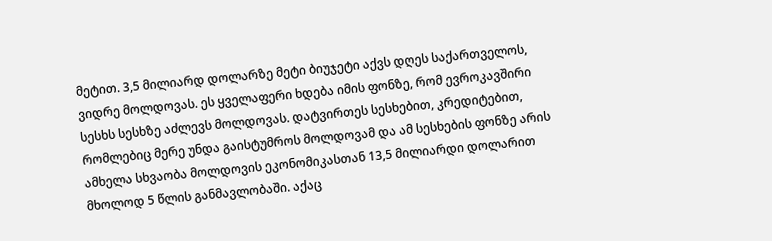მეტით. 3,5 მილიარდ დოლარზე მეტი ბიუჯეტი აქვს დღეს საქართველოს, ვიდრე მოლდოვას. ეს ყველაფერი ხდება იმის ფონზე, რომ ევროკავშირი სესხს სესხზე აძლევს მოლდოვას. დატვირთეს სესხებით, კრედიტებით, რომლებიც მერე უნდა გაისტუმროს მოლდოვამ და ამ სესხების ფონზე არის ამხელა სხვაობა მოლდოვის ეკონომიკასთან 13,5 მილიარდი დოლარით მხოლოდ 5 წლის განმავლობაში. აქაც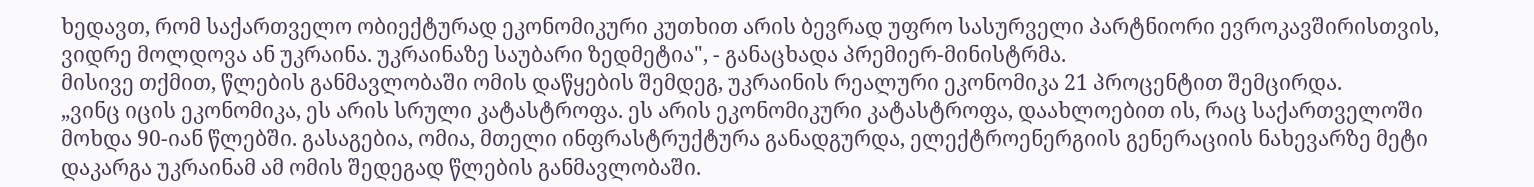ხედავთ, რომ საქართველო ობიექტურად ეკონომიკური კუთხით არის ბევრად უფრო სასურველი პარტნიორი ევროკავშირისთვის, ვიდრე მოლდოვა ან უკრაინა. უკრაინაზე საუბარი ზედმეტია", - განაცხადა პრემიერ-მინისტრმა.
მისივე თქმით, წლების განმავლობაში ომის დაწყების შემდეგ, უკრაინის რეალური ეკონომიკა 21 პროცენტით შემცირდა.
„ვინც იცის ეკონომიკა, ეს არის სრული კატასტროფა. ეს არის ეკონომიკური კატასტროფა, დაახლოებით ის, რაც საქართველოში მოხდა 90-იან წლებში. გასაგებია, ომია, მთელი ინფრასტრუქტურა განადგურდა, ელექტროენერგიის გენერაციის ნახევარზე მეტი დაკარგა უკრაინამ ამ ომის შედეგად წლების განმავლობაში.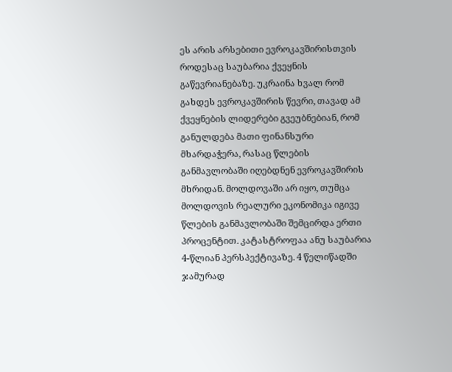ეს არის არსებითი ევროკავშირისთვის როდესაც საუბარია ქვეყნის გაწევრიანებაზე. უკრაინა ხვალ რომ გახდეს ევროკავშირის წევრი, თავად ამ ქვეყნების ლიდერები გვეუბნებიან, რომ განულდება მათი ფინანსური მხარდაჭერა, რასაც წლების განმავლობაში იღებდნენ ევროკავშირის მხრიდან. მოლდოვაში არ იყო, თუმცა მოლდოვის რეალური ეკონომიკა იგივე წლების განმავლობაში შემცირდა ერთი პროცენტით. კატასტროფაა ანუ საუბარია 4-წლიან პერსპექტივაზე. 4 წელიწადში ჯამურად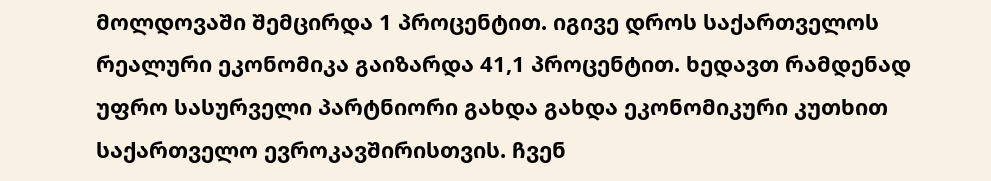მოლდოვაში შემცირდა 1 პროცენტით. იგივე დროს საქართველოს რეალური ეკონომიკა გაიზარდა 41,1 პროცენტით. ხედავთ რამდენად უფრო სასურველი პარტნიორი გახდა გახდა ეკონომიკური კუთხით საქართველო ევროკავშირისთვის. ჩვენ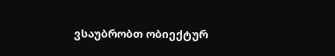ვსაუბრობთ ობიექტურ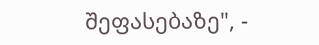შეფასებაზე", -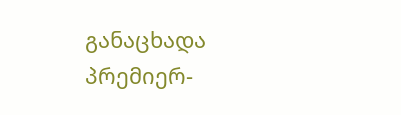განაცხადა პრემიერ-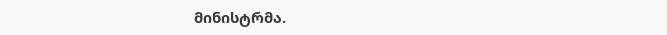მინისტრმა.